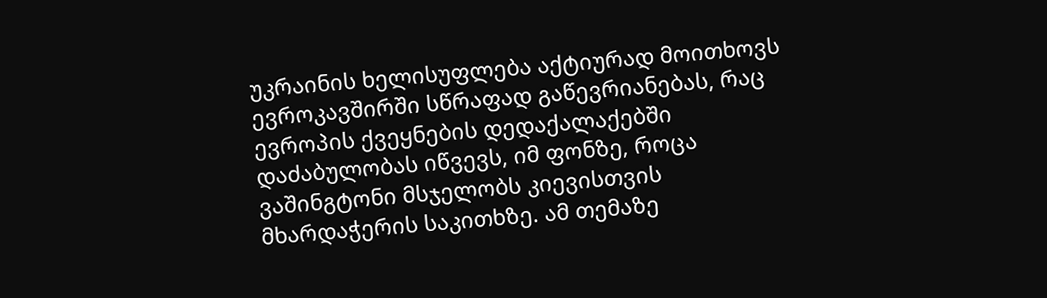უკრაინის ხელისუფლება აქტიურად მოითხოვს ევროკავშირში სწრაფად გაწევრიანებას, რაც ევროპის ქვეყნების დედაქალაქებში დაძაბულობას იწვევს, იმ ფონზე, როცა ვაშინგტონი მსჯელობს კიევისთვის მხარდაჭერის საკითხზე. ამ თემაზე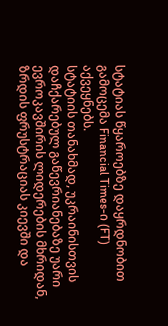სტატიას წყაროებზე დაყრდნობით გამოცემა Financial Times-ი (FT) აქვეყნებს.
სტატიის თანახმად, უკრაინისთვის დაჩქარებულ გაწევრიანებაზე უარი ევროკავშირის ლიდერების მხრიდან, ზრდის ფრუსტრაციას კიევში და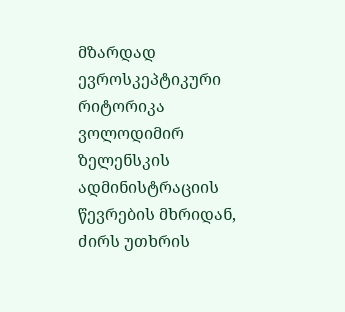მზარდად ევროსკეპტიკური რიტორიკა ვოლოდიმირ ზელენსკის ადმინისტრაციის წევრების მხრიდან, ძირს უთხრის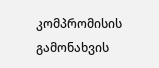კომპრომისის გამონახვის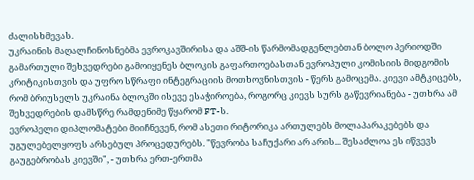ძალისხმევას.
უკრაინის მაღალჩინოსნებმა ევროკავშირისა და აშშ-ის წარმომადგენლებთან ბოლო პერიოდში გამართული შეხვედრები გამოიყენეს ბლოკის გაფართოებასთან ევროპული კომისიის მიდგომის კრიტიკისთვის და უფრო სწრაფი ინტეგრაციის მოთხოვნისთვის - წერს გამოცემა. კიევი ამტკიცებს, რომ ბრიუსელს უკრაინა ბლოკში ისევე ესაჭიროება, როგორც კიევს სურს გაწევრიანება - უთხრა ამ შეხვედრების დამსწრე რამდენიმე წყარომ FT-ს.
ევროპელი დიპლომატები მიიჩნევენ, რომ ასეთი რიტორიკა ართულებს მოლაპარაკებებს და უგულებელყოფს არსებულ პროცედურებს. "წევრობა საჩუქარი არ არის... შესაძლოა ეს იწვევს გაუგებრობას კიევში", - უთხრა ერთ-ერთმა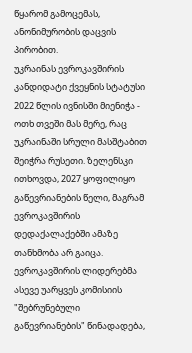წყარომ გამოცემას, ანონიმურობის დაცვის პირობით.
უკრაინას ევროკავშირის კანდიდატი ქვეყნის სტატუსი 2022 წლის ივნისში მიენიჭა - ოთხ თვეში მას მერე, რაც უკრაინაში სრული მასშტაბით შეიჭრა რუსეთი. ზელენსკი ითხოვდა, 2027 ყოფილიყო გაწევრიანების წელი, მაგრამ ევროკავშირის დედაქალაქებში ამაზე თანხმობა არ გაიცა. ევროკავშირის ლიდერებმა ასევე უარყვეს კომისიის "შებრუნებული გაწევრიანების" წინადადება,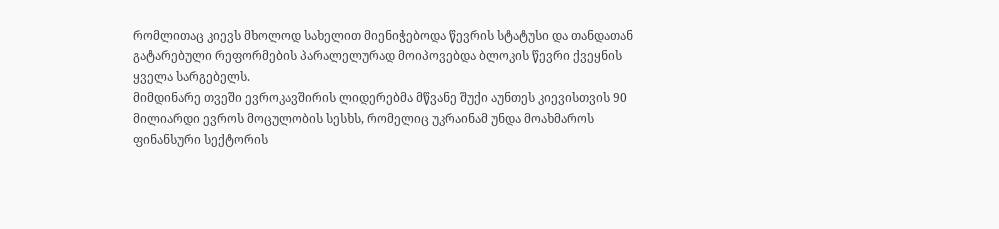რომლითაც კიევს მხოლოდ სახელით მიენიჭებოდა წევრის სტატუსი და თანდათან გატარებული რეფორმების პარალელურად მოიპოვებდა ბლოკის წევრი ქვეყნის ყველა სარგებელს.
მიმდინარე თვეში ევროკავშირის ლიდერებმა მწვანე შუქი აუნთეს კიევისთვის 90 მილიარდი ევროს მოცულობის სესხს, რომელიც უკრაინამ უნდა მოახმაროს ფინანსური სექტორის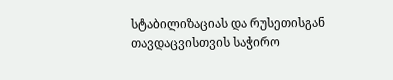სტაბილიზაციას და რუსეთისგან თავდაცვისთვის საჭირო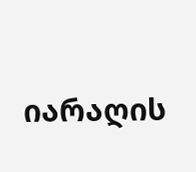იარაღის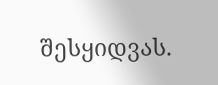შესყიდვას.